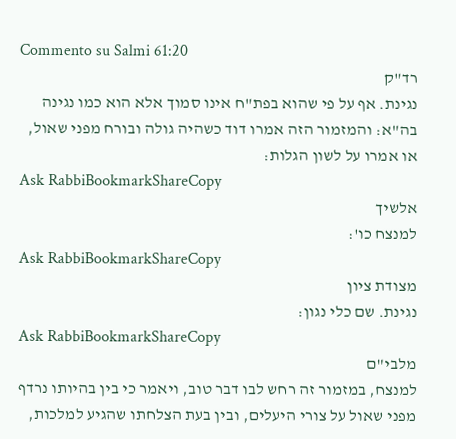Commento su Salmi 61:20
רד"ק
נגינת. אף על פי שהוא בפת"ח אינו סמוך אלא הוא כמו נגינה בה"א: והמזמור הזה אמרו דוד כשהיה גולה ובורח מפני שאול, או אמרו על לשון הגלות:
Ask RabbiBookmarkShareCopy
אלשיך
למנצח כו':
Ask RabbiBookmarkShareCopy
מצודת ציון
נגינת. שם כלי נגון:
Ask RabbiBookmarkShareCopy
מלבי"ם
למנצח, במזמור זה רחש לבו דבר טוב, ויאמר כי בין בהיותו נרדף מפני שאול על צורי היעלים, ובין בעת הצלחתו שהגיע למלכות,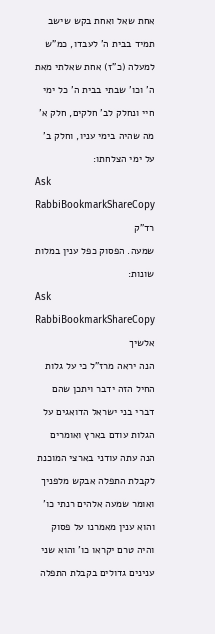אחת שאל ואחת בקש שישב תמיד בבית ה' לעבדו, כמ"ש למעלה (כ"ז) אחת שאלתי מאת ה' וכו' שבתי בבית ה' כל ימי חיי ונחלק לב' חלקים, חלק א' מה שהיה בימי עניו, וחלק ב' על ימי הצלחתו:
Ask RabbiBookmarkShareCopy
רד"ק
שמעה. הפסוק כפל ענין במלות שונות:
Ask RabbiBookmarkShareCopy
אלשיך
הנה יראה מרז"ל כי על גלות החיל הזה ידבר ויתכן שהם דברי בני ישראל הדואגים על הגלות עודם בארץ ואומרים הנה עתה עודני בארצי המוכנת לקבלת התפלה אבקש מלפניך ואומר שמעה אלהים רנתי כו' והוא ענין מאמרנו על פסוק והיה טרם יקראו כו' והוא שני ענינים גדולים בקבלת התפלה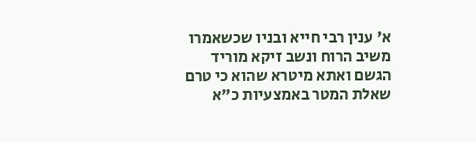א' ענין רבי חייא ובניו שכשאמרו משיב הרוח ונשב זיקא מוריד הגשם ואתא מיטרא שהוא כי טרם שאלת המטר באמצעיות כ"א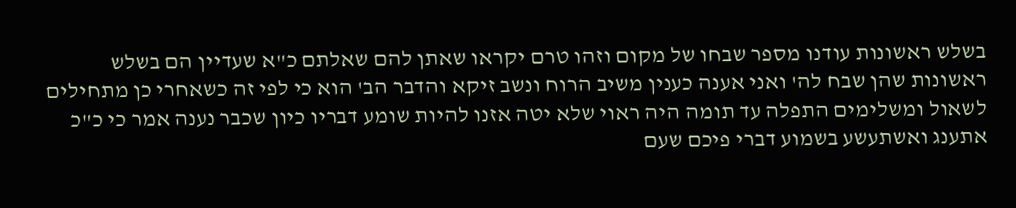בשלש ראשונות עודנו מספר שבחו של מקום וזהו טרם יקראו שאתן להם שאלתם כ"א שעדיין הם בשלש ראשונות שהן שבח לה' ואני אענה כענין משיב הרוח ונשב זיקא והדבר הב' הוא כי לפי זה כשאחרי כן מתחילים לשאול ומשלימים התפלה עד תומה היה ראוי שלא יטה אזנו להיות שומע דבריו כיון שכבר נענה אמר כי כ"כ אתענג ואשתעשע בשמוע דברי פיכם שעם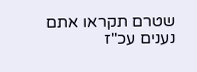שטרם תקראו אתם נענים עכ"ז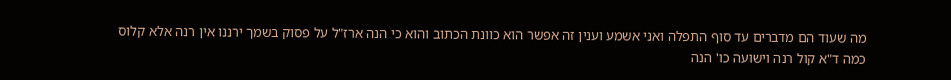מה שעוד הם מדברים עד סוף התפלה ואני אשמע וענין זה אפשר הוא כוונת הכתוב והוא כי הנה ארז"ל על פסוק בשמך ירננו אין רנה אלא קלוס כמה ד"א קול רנה וישועה כו' הנה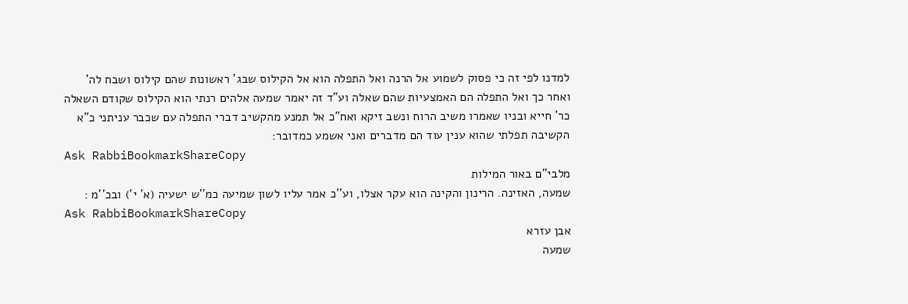למדנו לפי זה כי פסוק לשמוע אל הרנה ואל התפלה הוא אל הקילוס שבג' ראשונות שהם קילוס ושבח לה' ואחר כך ואל התפלה הם האמצעיות שהם שאלה וע"ד זה יאמר שמעה אלהים רנתי הוא הקילוס שקודם השאלה כר' חייא ובניו שאמרו משיב הרוח ונשב זיקא ואח"כ אל תמנע מהקשיב דברי התפלה עם שכבר עניתני כ"א הקשיבה תפלתי שהוא ענין עוד הם מדברים ואני אשמע כמדובר:
Ask RabbiBookmarkShareCopy
מלבי"ם באור המילות
שמעה, האזינה. הרינון והקינה הוא עקר אצלו, וע''כ אמר עליו לשון שמיעה כמ''ש ישעיה (א' י') ובכ''מ :
Ask RabbiBookmarkShareCopy
אבן עזרא
שמעה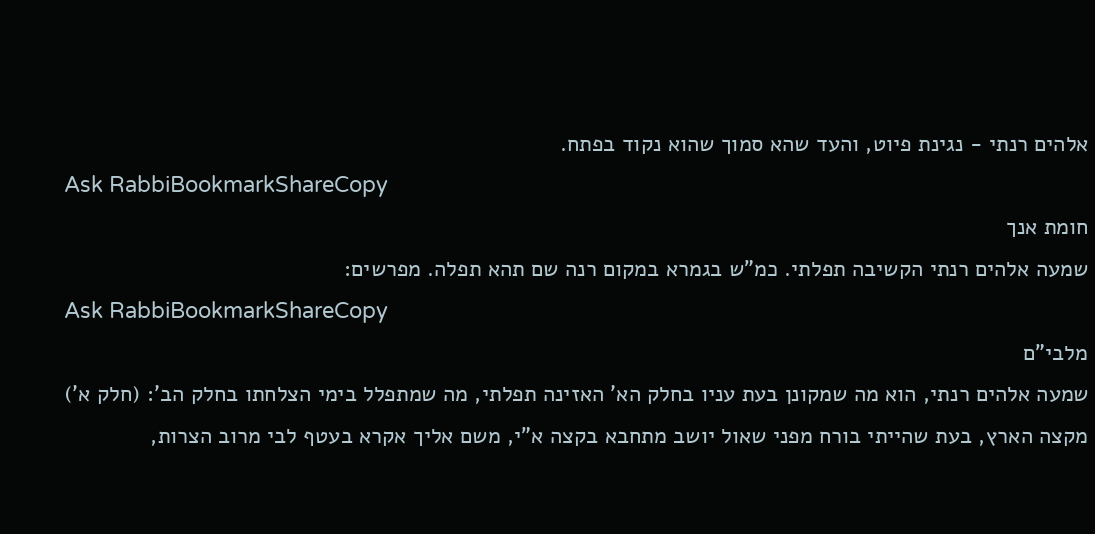אלהים רנתי - נגינת פיוט, והעד שהא סמוך שהוא נקוד בפתח.
Ask RabbiBookmarkShareCopy
חומת אנך
שמעה אלהים רנתי הקשיבה תפלתי. כמ"ש בגמרא במקום רנה שם תהא תפלה. מפרשים:
Ask RabbiBookmarkShareCopy
מלבי"ם
שמעה אלהים רנתי, הוא מה שמקונן בעת עניו בחלק הא' האזינה תפלתי, מה שמתפלל בימי הצלחתו בחלק הב': (חלק א') מקצה הארץ, בעת שהייתי בורח מפני שאול יושב מתחבא בקצה א"י, משם אליך אקרא בעטף לבי מרוב הצרות,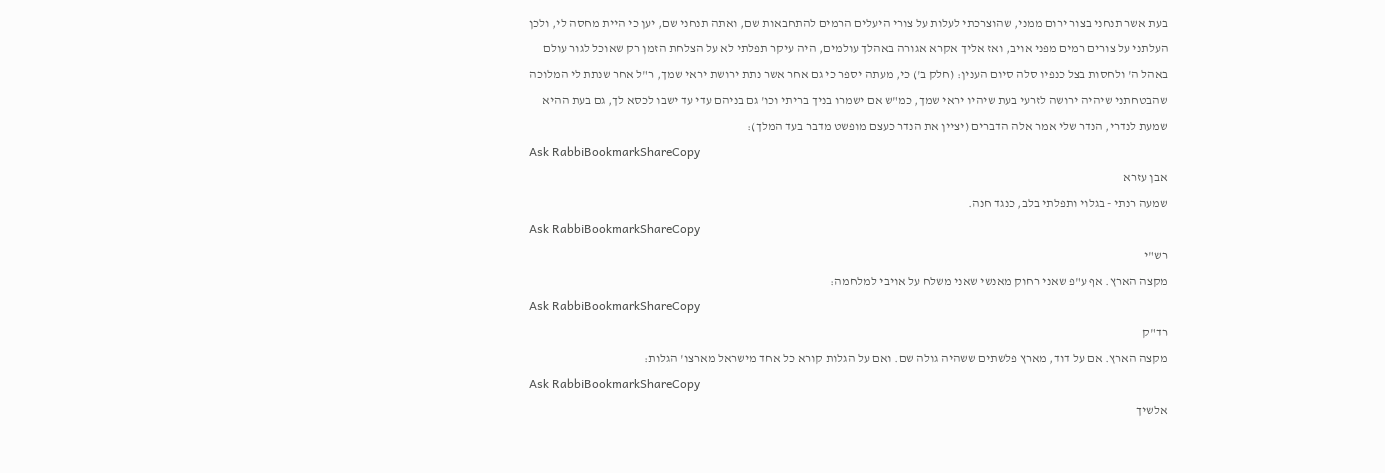בעת אשר תנחני בצור ירום ממני, שהוצרכתי לעלות על צורי היעלים הרמים להתחבאות שם, ואתה תנחני שם, יען כי היית מחסה לי, ולכן העלתני על צורים רמים מפני אויב, ואז אליך אקרא אגורה באהלך עולמים, היה עיקר תפלתי לא על הצלחת הזמן רק שאוכל לגור עולם באהל ה' ולחסות בצל כנפיו סלה סיום הענין: (חלק ב') כי, מעתה יספר כי גם אחר אשר נתת ירושת יראי שמך, ר"ל אחר שנתת לי המלוכה שהבטחתני שיהיה ירושה לזרעי בעת שיהיו יראי שמך, כמ"ש אם ישמרו בניך בריתי וכו' גם בניהם עדי עד ישבו לכסא לך, גם בעת ההיא שמעת לנדרי, הנדר שלי אמר אלה הדברים (יציין את הנדר כעצם מופשט מדבר בעד המלך):
Ask RabbiBookmarkShareCopy
אבן עזרא
שמעה רנתי - בגלוי ותפלתי בלב, כנגד חנה.
Ask RabbiBookmarkShareCopy
רש"י
מקצה הארץ. אף ע"פ שאני רחוק מאנשי שאני משלח על אויבי למלחמה:
Ask RabbiBookmarkShareCopy
רד"ק
מקצה הארץ. אם על דוד, מארץ פלשתים ששהיה גולה שם. ואם על הגלות קורא כל אחד מישראל מארצו' הגלות:
Ask RabbiBookmarkShareCopy
אלשיך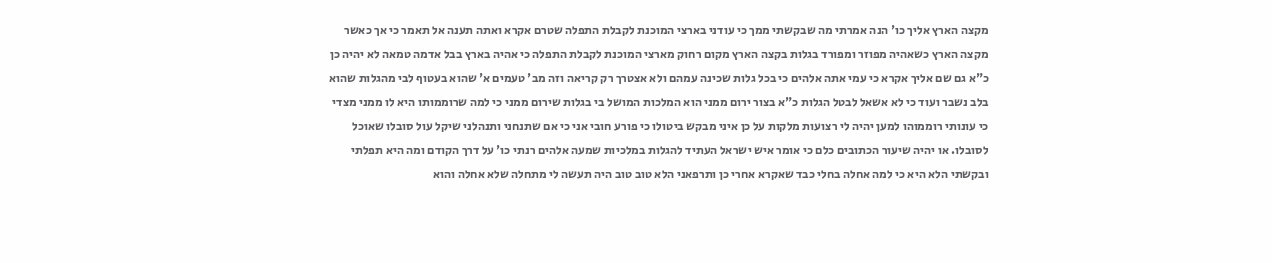מקצה הארץ אליך כו' הנה אמרתי מה שבקשתי ממך כי עודני בארצי המוכנת לקבלת התפלה שטרם אקרא ואתה תענה אל תאמר כי אך כאשר מקצה הארץ כשאהיה מפוזר ומפורד בגלות בקצה הארץ מקום רחוק מארצי המוכנת לקבלת התפלה כי אהיה בארץ בבל אדמה טמאה לא יהיה כן כ"א גם שם אליך אקרא כי עמי אתה אלהים כי בכל גלות שכינה עמהם ולא אצטרך רק קריאה וזה מב' טעמים א' שהוא בעטוף לבי מהגלות שהוא בלב נשבר ועוד כי לא אשאל לבטל הגלות כ"א בצור ירום ממני הוא המלכות המושל בי בגלות שירום ממני כי למה שרוממותו היא לו ממני מצדי כי עונותי רוממוהו למען יהיה לי רצועות מלקות על כן איני מבקש ביטולו כי פורע חובי אני כי אם שתנחני ותנהלני שיקל עול סובלו שאוכל לסובלו. או יהיה שיעור הכתובים כלם כי אומר איש ישראל העתיד להגלות במלכיות שמעה אלהים רנתי כו' על דרך הקודם ומה היא תפלתי ובקשתי הלא היא כי למה אחלה בחלי כבד שאקרא אחרי כן ותרפאני הלא טוב טוב היה תעשה לי מתחלה שלא אחלה והוא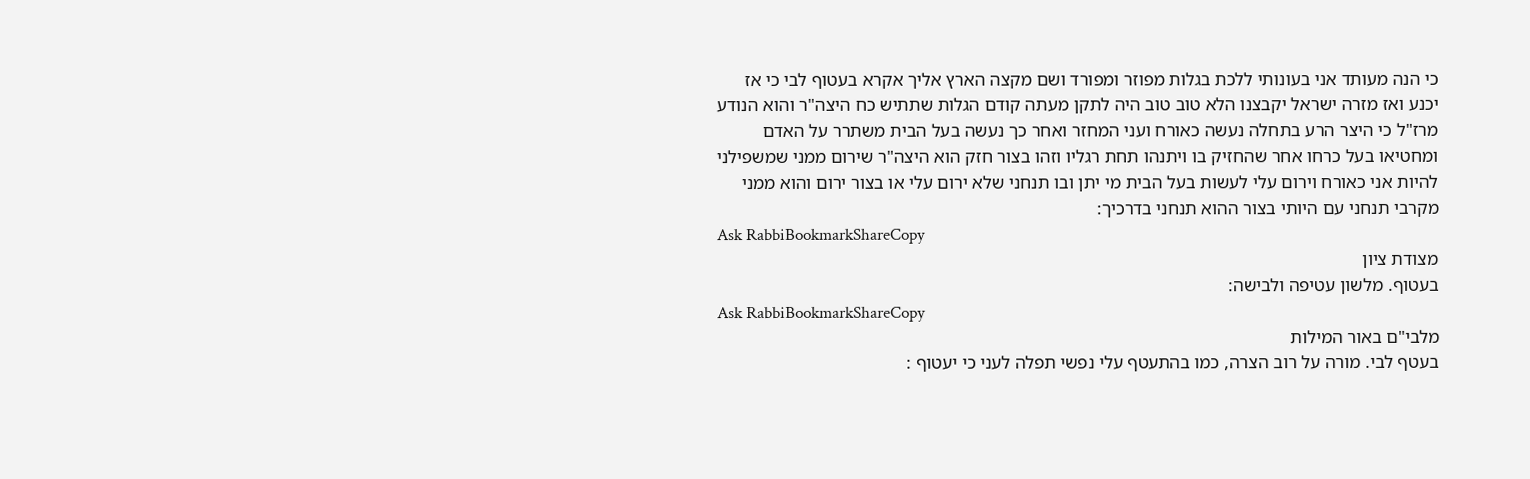כי הנה מעותד אני בעונותי ללכת בגלות מפוזר ומפורד ושם מקצה הארץ אליך אקרא בעטוף לבי כי אז יכנע ואז מזרה ישראל יקבצנו הלא טוב טוב היה לתקן מעתה קודם הגלות שתתיש כח היצה"ר והוא הנודע מרז"ל כי היצר הרע בתחלה נעשה כאורח ועני המחזר ואחר כך נעשה בעל הבית משתרר על האדם ומחטיאו בעל כרחו אחר שהחזיק בו ויתנהו תחת רגליו וזהו בצור חזק הוא היצה"ר שירום ממני שמשפילני להיות אני כאורח וירום עלי לעשות בעל הבית מי יתן ובו תנחני שלא ירום עלי או בצור ירום והוא ממני מקרבי תנחני עם היותי בצור ההוא תנחני בדרכיך:
Ask RabbiBookmarkShareCopy
מצודת ציון
בעטוף. מלשון עטיפה ולבישה:
Ask RabbiBookmarkShareCopy
מלבי"ם באור המילות
בעטף לבי. מורה על רוב הצרה, כמו בהתעטף עלי נפשי תפלה לעני כי יעטוף :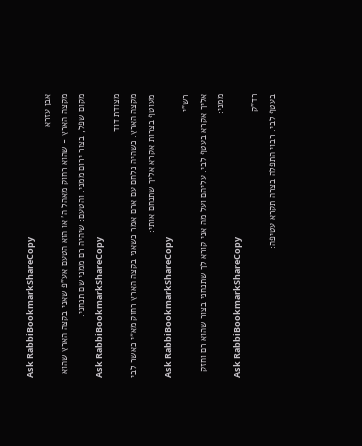Ask RabbiBookmarkShareCopy
אבן עזרא
מקצה הארץ - שהוא רחוק מאהל ה' או הוא הטעם אע"פ שאני בקצה הארץ שהוא מקום שפל, בצור ירום ממני. והטעם: שיהיה רם ממני שם תנחני.
Ask RabbiBookmarkShareCopy
מצודת דוד
מקצה הארץ. כשהיה נלחם עם ארם אמר כשאני בקצה הארץ רחוק מא״י כאשר לבי מעוטף בצרות אקרא אליך שתנחם אותי:
Ask RabbiBookmarkShareCopy
רש"י
אליך אקרא בעטף לבי. עליהם ועל מה אני קורא לך שתנחני בצור שהוא רם וחזק ממני:
Ask RabbiBookmarkShareCopy
רד"ק
בעטף לבי. רבוי התפלה בצרה תקרא עטיפה: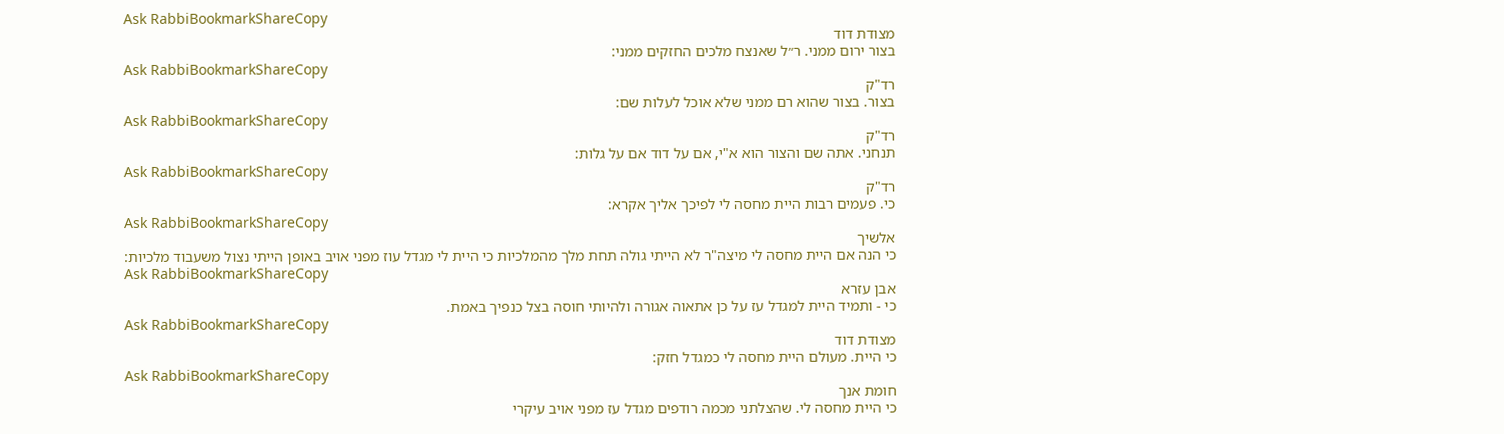Ask RabbiBookmarkShareCopy
מצודת דוד
בצור ירום ממני. ר״ל שאנצח מלכים החזקים ממני:
Ask RabbiBookmarkShareCopy
רד"ק
בצור. בצור שהוא רם ממני שלא אוכל לעלות שם:
Ask RabbiBookmarkShareCopy
רד"ק
תנחני. אתה שם והצור הוא א"י, אם על דוד אם על גלות:
Ask RabbiBookmarkShareCopy
רד"ק
כי. פעמים רבות היית מחסה לי לפיכך אליך אקרא:
Ask RabbiBookmarkShareCopy
אלשיך
כי הנה אם היית מחסה לי מיצה"ר לא הייתי גולה תחת מלך מהמלכיות כי היית לי מגדל עוז מפני אויב באופן הייתי נצול משעבוד מלכיות:
Ask RabbiBookmarkShareCopy
אבן עזרא
כי - ותמיד היית למגדל עז על כן אתאוה אגורה ולהיותי חוסה בצל כנפיך באמת.
Ask RabbiBookmarkShareCopy
מצודת דוד
כי היית. מעולם היית מחסה לי כמגדל חזק:
Ask RabbiBookmarkShareCopy
חומת אנך
כי היית מחסה לי. שהצלתני מכמה רודפים מגדל עז מפני אויב עיקרי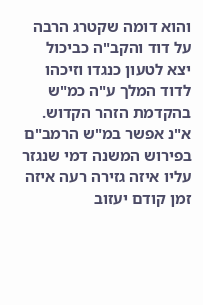והוא דומה שקטרג הרבה על דוד והקב"ה כביכול יצא לטעון כנגדו וזיכהו לדוד המלך ע"ה כמ"ש בהקדמת הזהר הקדוש. א"נ אפשר במ"ש הרמב"ם בפירוש המשנה דמי שנגזר עליו איזה גזירה רעה איזה זמן קודם יעזוב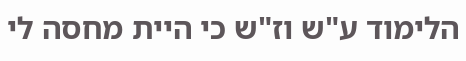הלימוד ע"ש וז"ש כי היית מחסה לי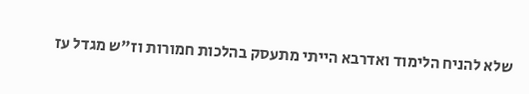שלא להניח הלימוד ואדרבא הייתי מתעסק בהלכות חמורות וז"ש מגדל עז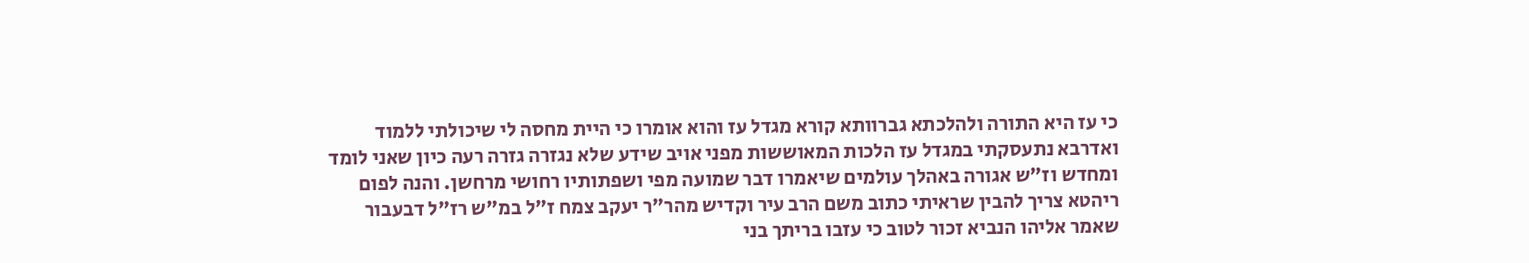כי עז היא התורה ולהלכתא גברוותא קורא מגדל עז והוא אומרו כי היית מחסה לי שיכולתי ללמוד ואדרבא נתעסקתי במגדל עז הלכות המאוששות מפני אויב שידע שלא נגזרה גזרה רעה כיון שאני לומד ומחדש וז"ש אגורה באהלך עולמים שיאמרו דבר שמועה מפי ושפתותיו רחושי מרחשן. והנה לפום ריהטא צריך להבין שראיתי כתוב משם הרב עיר וקדיש מהר"ר יעקב צמח ז"ל במ"ש רז"ל דבעבור שאמר אליהו הנביא זכור לטוב כי עזבו בריתך בני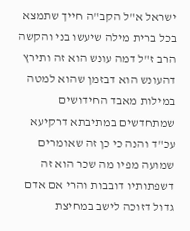ישראל א"ל הקב"ה חייך שתמצא בכל ברית מילה שיעשו בני והקשה הרב ז"ל דמה עונש הוא זה ותירץ דהעונש הוא דבזמן שהוא למטה במילות מאבד החידושים שמתחדשים במתיבתא דרקיעא עכ"ד והנה כי כן זה שאומרים שמועה מפיו מה שכר הוא זה דשפתותיו דובבות והרי אם אדם גדול דזוכה לישב במחיצת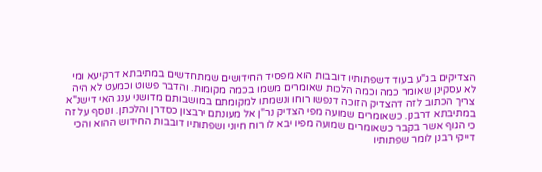הצדיקים בג"ע בעוד דשפתותיו דובבות הוא מפסיד החידושים שמתחדשים במתיבתא דרקיעא ומי לא עסקינן שאומר כמה וכמה הלכות שאומרים משמו בכמה מקומות. והדבר פשוט וכמעט לא היה צריך הכתוב לזה דהצדיק הזוכה דנפשו רוחו ונשמתו למקומתם במושבותם מדושני ענג האי דישנ"א במתיבתא דרבנן. כשאומרים שמועה מפי הצדיק נר"ן אל מעונתם ירבצון כסדרן והלכתן. ונוסף על זה כי הגוף אשר בקבר כשאומרים שמועה מפיו יבא לו רוח חיוני ושפתותיו דובבות החידוש ההוא והכי דייקי רבנן לומר שפתותיו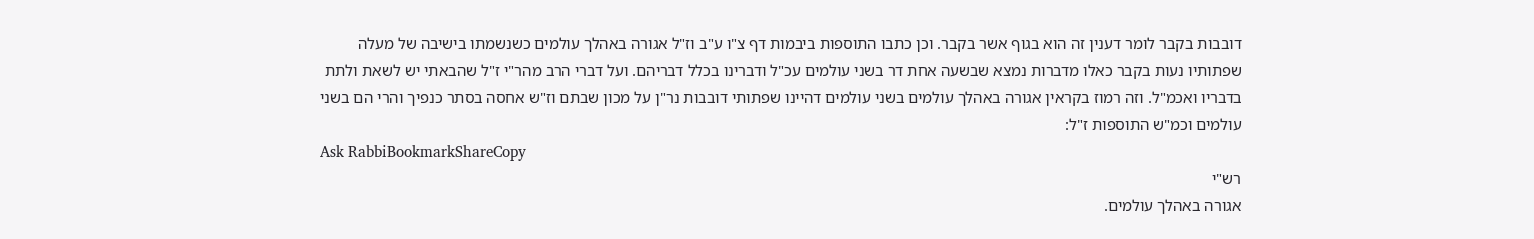דובבות בקבר לומר דענין זה הוא בגוף אשר בקבר. וכן כתבו התוספות ביבמות דף צ"ו ע"ב וז"ל אגורה באהלך עולמים כשנשמתו בישיבה של מעלה שפתותיו נעות בקבר כאלו מדברות נמצא שבשעה אחת דר בשני עולמים עכ"ל ודברינו בכלל דבריהם. ועל דברי הרב מהר"י ז"ל שהבאתי יש לשאת ולתת בדבריו ואכמ"ל. וזה רמוז בקראין אגורה באהלך עולמים בשני עולמים דהיינו שפתותי דובבות נר"ן על מכון שבתם וז"ש אחסה בסתר כנפיך והרי הם בשני עולמים וכמ"ש התוספות ז"ל:
Ask RabbiBookmarkShareCopy
רש"י
אגורה באהלך עולמים.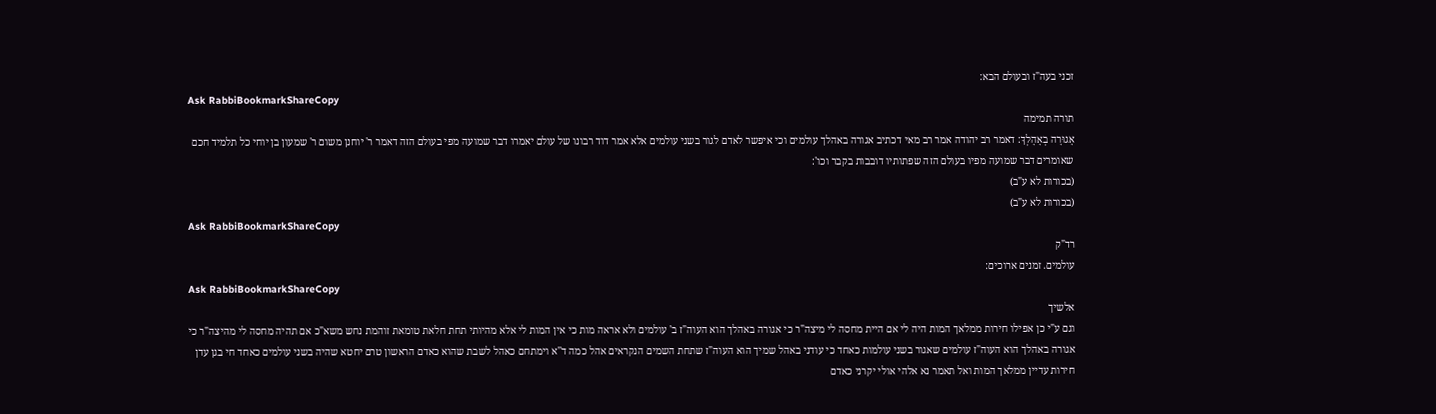זכני בעה"ז ובעולם הבא:
Ask RabbiBookmarkShareCopy
תורה תמימה
אָגוּרָה בְאָהָלְךָ: דאמר רב יהודה אמר רב מאי דכתיב אגורה באהלך עולמים וכי איפשר לאדם לגור בשני עולמים אלא אמר דוד רבונו של עולם יאמרו דבר שמועה מפי בעולם הזה דאמר ר' יוחנן משום ר' שמעון בן יוחי כל תלמיד חכם שאומרים דבר שמועה מפיו בעולם הזה שפתותיו דובבות בקבר וכו':
(בכורות לא ע"ב)
(בכורות לא ע"ב)
Ask RabbiBookmarkShareCopy
רד"ק
עולמים. זמנים ארוכים:
Ask RabbiBookmarkShareCopy
אלשיך
וגם ע"י כן אפילו חירות ממלאך המות היה לי אם היית מחסה לי מיצה"ר כי אגורה באהלך הוא העוה"ז ב' עולמים ולא אראה מות כי אין המות לי אלא מהיותי תחת חלאת טומאת זוהמת נחש משא"כ אם תהיה מחסה לי מהיצה"ר כי אגורה באהלך הוא העוה"ז עולמים שאגור בשני עולמות כאחד כי עודני באהל שמיך הוא העוה"ז שתחת השמים הנקראים אהל כמה ד''א וימתחם כאהל לשבת שהוא כאדם הראשון טרם יחטא שהיה בשני עולמים כאחד חי בגן עדן חירות עדיין ממלאך המות ואל תאמר נא אלהי אולי יקרני כאדם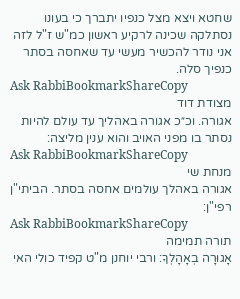שחטא ויצא מצל כנפיו יתברך כי בעונו נסתלקה שכינה לרקיע ראשון כמ"ש ז"ל לזה אני נודר להכשיר מעשי עד שאחסה בסתר כנפיך סלה.
Ask RabbiBookmarkShareCopy
מצודת דוד
אגורה. וכ״כ אגורה באהליך עד עולם להיות נסתר בו מפני האויב והוא ענין מליצה:
Ask RabbiBookmarkShareCopy
מנחת שי
אגורה באהלך עולמים אחסה בסתר. הביתי"ן רפי"ן:
Ask RabbiBookmarkShareCopy
תורה תמימה
אָגוּרָה בְאָהָלְךָ: ורבי יוחנן מ"ט קפיד כולי האי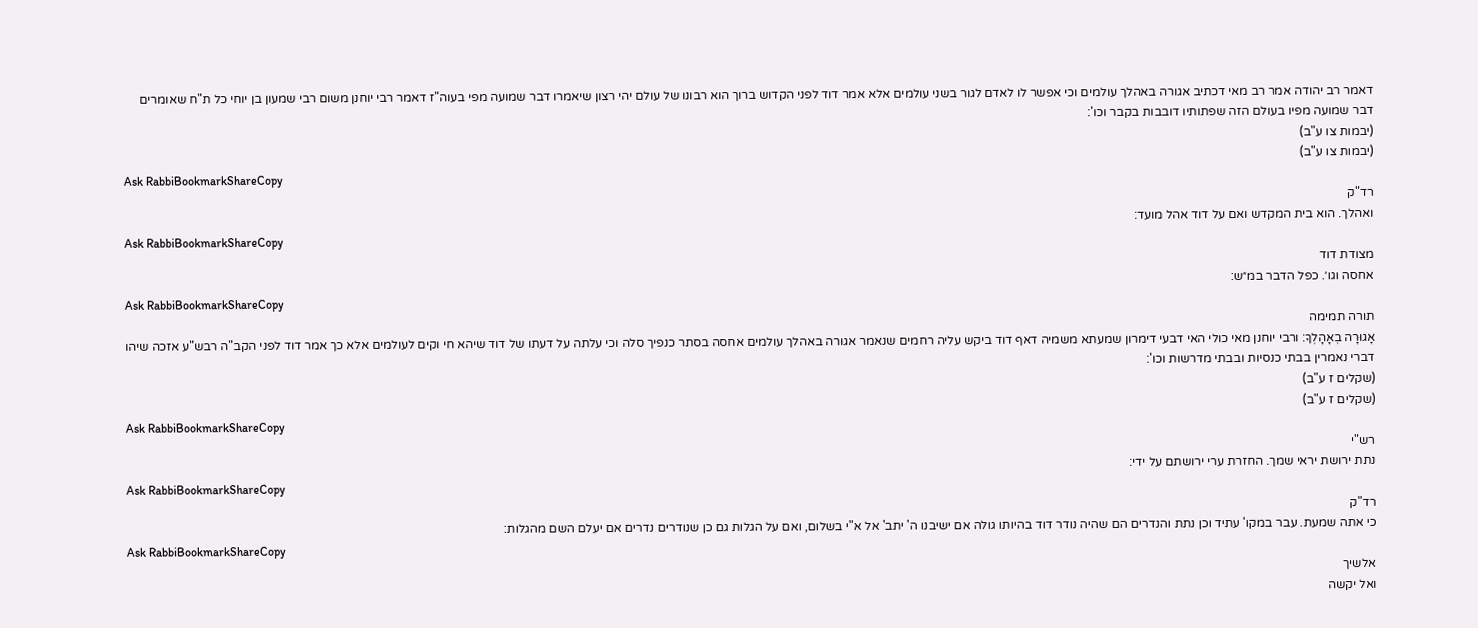דאמר רב יהודה אמר רב מאי דכתיב אגורה באהלך עולמים וכי אפשר לו לאדם לגור בשני עולמים אלא אמר דוד לפני הקדוש ברוך הוא רבונו של עולם יהי רצון שיאמרו דבר שמועה מפי בעוה"ז דאמר רבי יוחנן משום רבי שמעון בן יוחי כל ת"ח שאומרים דבר שמועה מפיו בעולם הזה שפתותיו דובבות בקבר וכו':
(יבמות צו ע"ב)
(יבמות צו ע"ב)
Ask RabbiBookmarkShareCopy
רד"ק
ואהלך. הוא בית המקדש ואם על דוד אהל מועד:
Ask RabbiBookmarkShareCopy
מצודת דוד
אחסה וגו׳. כפל הדבר במ״ש:
Ask RabbiBookmarkShareCopy
תורה תמימה
אָגוּרָה בְאָהָלְךָ: ורבי יוחנן מאי כולי האי דבעי דימרון שמעתא משמיה דאף דוד ביקש עליה רחמים שנאמר אגורה באהלך עולמים אחסה בסתר כנפיך סלה וכי עלתה על דעתו של דוד שיהא חי וקים לעולמים אלא כך אמר דוד לפני הקב"ה רבש"ע אזכה שיהו דברי נאמרין בבתי כנסיות ובבתי מדרשות וכו':
(שקלים ז ע"ב)
(שקלים ז ע"ב)
Ask RabbiBookmarkShareCopy
רש"י
נתת ירושת יראי שמך. החזרת ערי ירושתם על ידי:
Ask RabbiBookmarkShareCopy
רד"ק
כי אתה שמעת. עבר במקו' עתיד וכן נתת והנדרים הם שהיה נודר דוד בהיותו גולה אם ישיבנו ה' יתב' אל א"י בשלום, ואם על הגלות גם כן שנודרים נדרים אם יעלם השם מהגלות:
Ask RabbiBookmarkShareCopy
אלשיך
ואל יקשה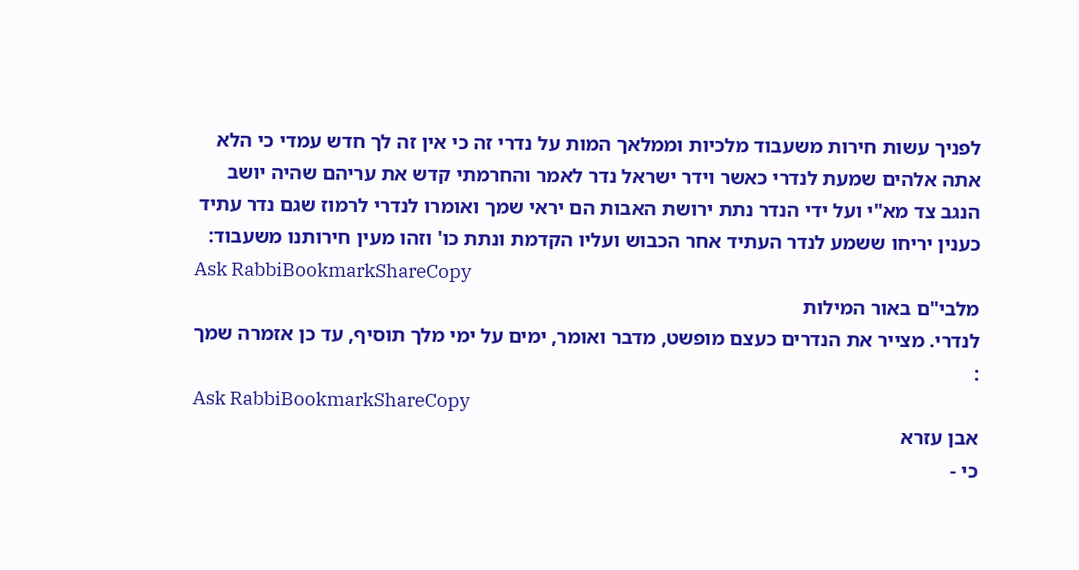לפניך עשות חירות משעבוד מלכיות וממלאך המות על נדרי זה כי אין זה לך חדש עמדי כי הלא אתה אלהים שמעת לנדרי כאשר וידר ישראל נדר לאמר והחרמתי קדש את עריהם שהיה יושב הנגב צד מא"י ועל ידי הנדר נתת ירושת האבות הם יראי שמך ואומרו לנדרי לרמוז שגם נדר עתיד כענין יריחו ששמע לנדר העתיד אחר הכבוש ועליו הקדמת ונתת כו' וזהו מעין חירותנו משעבוד:
Ask RabbiBookmarkShareCopy
מלבי"ם באור המילות
לנדרי. מצייר את הנדרים כעצם מופשט, מדבר ואומר, ימים על ימי מלך תוסיף, עד כן אזמרה שמך :
Ask RabbiBookmarkShareCopy
אבן עזרא
כי -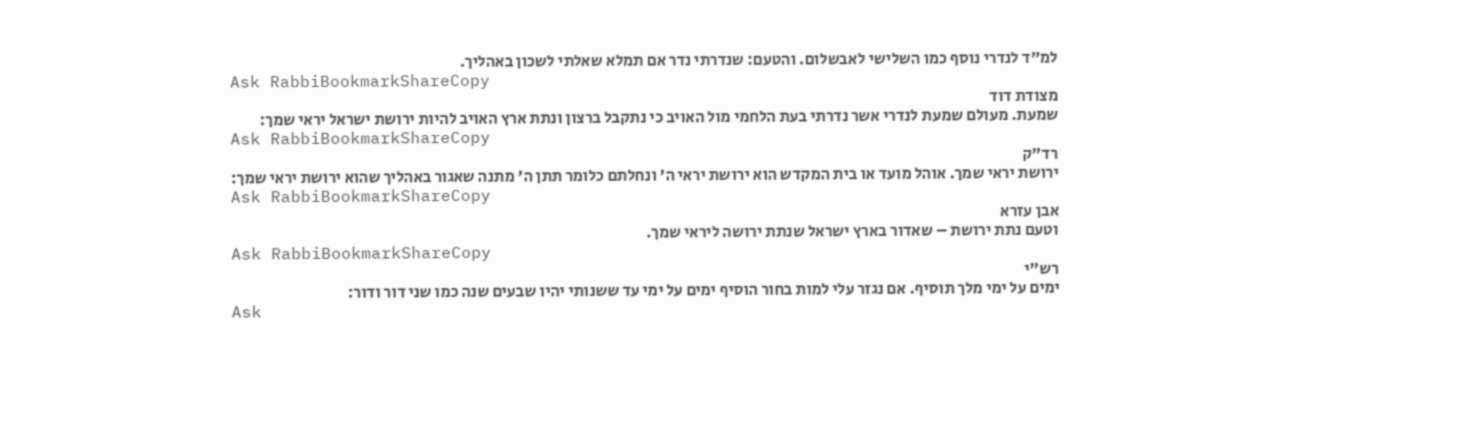למ"ד לנדרי נוסף כמו השלישי לאבשלום. והטעם: שנדרתי נדר אם תמלא שאלתי לשכון באהליך.
Ask RabbiBookmarkShareCopy
מצודת דוד
שמעת. מעולם שמעת לנדרי אשר נדרתי בעת הלחמי מול האויב כי נתקבל ברצון ונתת ארץ האויב להיות ירושת ישראל יראי שמך:
Ask RabbiBookmarkShareCopy
רד"ק
ירושת יראי שמך. אוהל מועד או בית המקדש הוא ירושת יראי ה' ונחלתם כלומר תתן ה' מתנה שאגור באהליך שהוא ירושת יראי שמך:
Ask RabbiBookmarkShareCopy
אבן עזרא
וטעם נתת ירושת – שאדור בארץ ישראל שנתת ירושה ליראי שמך.
Ask RabbiBookmarkShareCopy
רש"י
ימים על ימי מלך תוסיף. אם נגזר עלי למות בחור הוסיף ימים על ימי עד ששנותי יהיו שבעים שנה כמו שני דור ודור:
Ask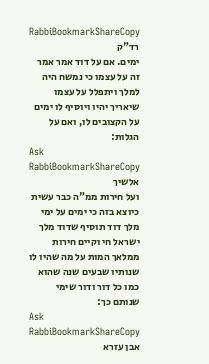RabbiBookmarkShareCopy
רד"ק
ימים. אם על דוד אמר אמר זה על עצמו כי נמשח היה למלך ויתפלל על עצמו שיאריך יהיו ויוסיף לו ימים על הקצובים לו, ואם על הגלות:
Ask RabbiBookmarkShareCopy
אלשיך
ועל חירות ממ"ה כבר עשית כיוצא בזה כי ימים על ימי מלך דוד תוסיף שדוד מלך ישראל חי וקיים חירות ממלאך המות על מה שהיו לו שנותיו שבעים שנה שהוא כמו כל דור ודור שימי שנותם כך:
Ask RabbiBookmarkShareCopy
אבן עזרא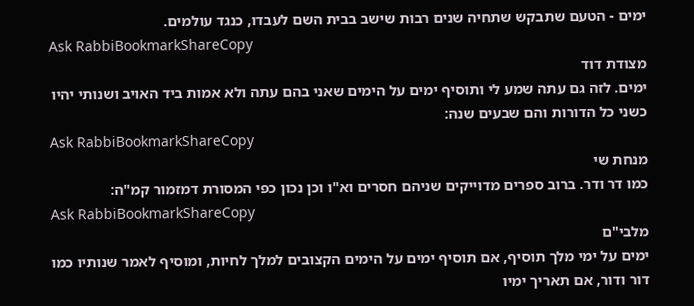ימים - הטעם שתבקש שתחיה שנים רבות שישב בבית השם לעבדו, כנגד עולמים.
Ask RabbiBookmarkShareCopy
מצודת דוד
ימים. לזה גם עתה שמע לי ותוסיף ימים על הימים שאני בהם עתה ולא אמות ביד האויב ושנותי יהיו כשני כל הדורות והם שבעים שנה:
Ask RabbiBookmarkShareCopy
מנחת שי
כמו דר ודר. ברוב ספרים מדוייקים שניהם חסרים וא"ו וכן נכון כפי המסורת דמזמור קמ"ה:
Ask RabbiBookmarkShareCopy
מלבי"ם
ימים על ימי מלך תוסיף, אם תוסיף ימים על הימים הקצובים למלך לחיות, ומוסיף לאמר שנותיו כמו דור ודור, אם תאריך ימיו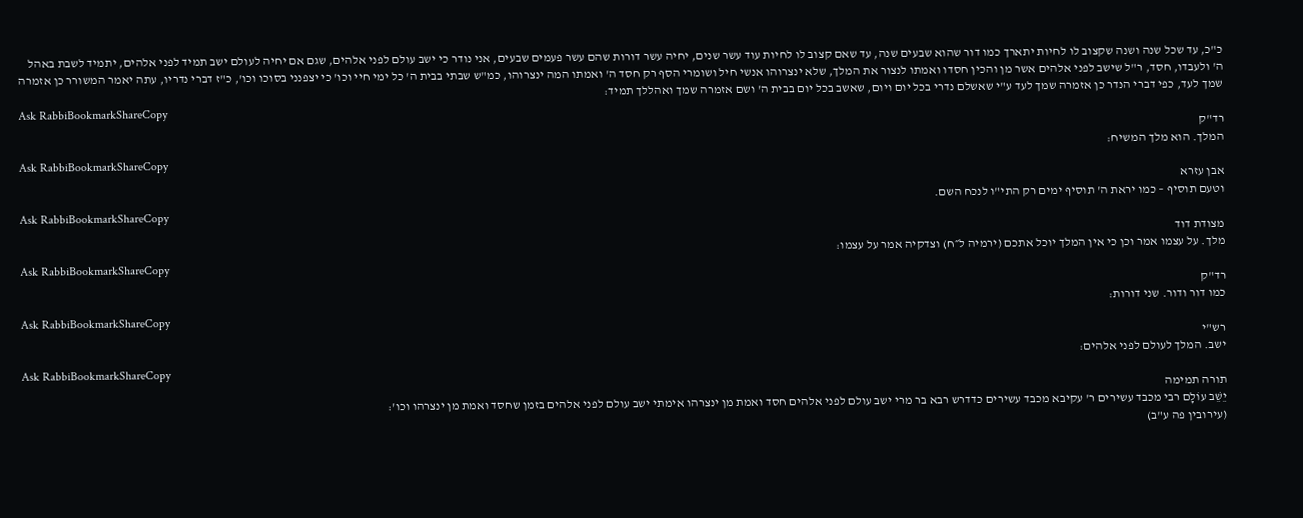כ"כ, עד שכל שנה ושנה שקצוב לו לחיות יתארך כמו דור שהוא שבעים שנה, עד שאם קצוב לו לחיות עוד עשר שנים, יחיה עשר דורות שהם עשר פעמים שבעים, אני נודר כי ישב עולם לפני אלהים, שגם אם יחיה לעולם ישב תמיד לפני אלהים, יתמיד לשבת באהל ה' ולעבדו, חסד, ר"ל שישב לפני אלהים אשר מן והכין חסדו ואמתו לנצור את המלך, שלא ינצרוהו אנשי חיל ושומרי הסף רק חסד ה' ואמתו המה ינצרוהו, כמ"ש שבתי בבית ה' כל ימי חיי וכו' כי יצפנני בסוכו וכו', כ"ז דברי נדריו, עתה יאמר המשורר כן אזמרה שמך לעד, כפי דברי הנדר כן אזמרה שמך לעד ע"י שאשלם נדרי בכל יום ויום, שאשב בכל יום בבית ה' ושם אזמרה שמך ואהללך תמיד:
Ask RabbiBookmarkShareCopy
רד"ק
המלך. הוא מלך המשיח:
Ask RabbiBookmarkShareCopy
אבן עזרא
וטעם תוסיף – כמו יראת ה' תוסיף ימים רק התי"ו לנכח השם.
Ask RabbiBookmarkShareCopy
מצודת דוד
מלך. על עצמו אמר וכן כי אין המלך יוכל אתכם (ירמיה ל״ח) וצדקיה אמר על עצמו:
Ask RabbiBookmarkShareCopy
רד"ק
כמו דור ודור. שני דורות:
Ask RabbiBookmarkShareCopy
רש"י
ישב. המלך לעולם לפני אלהים:
Ask RabbiBookmarkShareCopy
תורה תמימה
יֵשֵׁב עוֹלָם רבי מכבד עשירים ר' עקיבא מכבד עשירים כדדרש רבא בר מרי ישב עולם לפני אלהים חסד ואמת מן ינצרהו אימתי ישב עולם לפני אלהים בזמן שחסד ואמת מן ינצרהו וכו':
(עירובין פה ע"ב)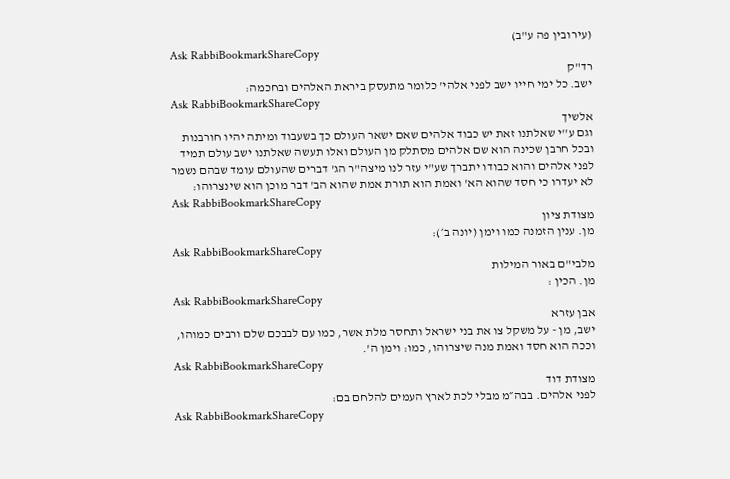(עירובין פה ע"ב)
Ask RabbiBookmarkShareCopy
רד"ק
ישב. כל ימי חייו ישב לפני אלהי' כלומר מתעסק ביראת האלהים ובחכמה:
Ask RabbiBookmarkShareCopy
אלשיך
וגם ע''י שאלתנו זאת יש כבוד אלהים שאם ישאר העולם כך בשעבוד ומיתה יהיו חורבנות ובכל חרבן שכינה הוא שם אלהים מסתלק מן העולם ואלו תעשה שאלתנו ישב עולם תמיד לפני אלהים והוא כבודו יתברך שע"י עזר לנו מיצה"ר הג' דברים שהעולם עומד שבהם נשמר לא יעדרו כי חסד שהוא הא' ואמת הוא תורת אמת שהוא הב' דבר מוכן הוא שינצרוהו:
Ask RabbiBookmarkShareCopy
מצודת ציון
מן. ענין הזמנה כמו וימן (יונה ב׳):
Ask RabbiBookmarkShareCopy
מלבי"ם באור המילות
מן. הכין :
Ask RabbiBookmarkShareCopy
אבן עזרא
ישב, מן - על משקל צו את בני ישראל ותחסר מלת אשר, כמו עם לבבכם שלם ורבים כמוהו, וככה הוא חסד ואמת מנה שיצרוהו, כמו: וימן ה'.
Ask RabbiBookmarkShareCopy
מצודת דוד
לפני אלהים. בבה״מ מבלי לכת לארץ העמים להלחם בם:
Ask RabbiBookmarkShareCopy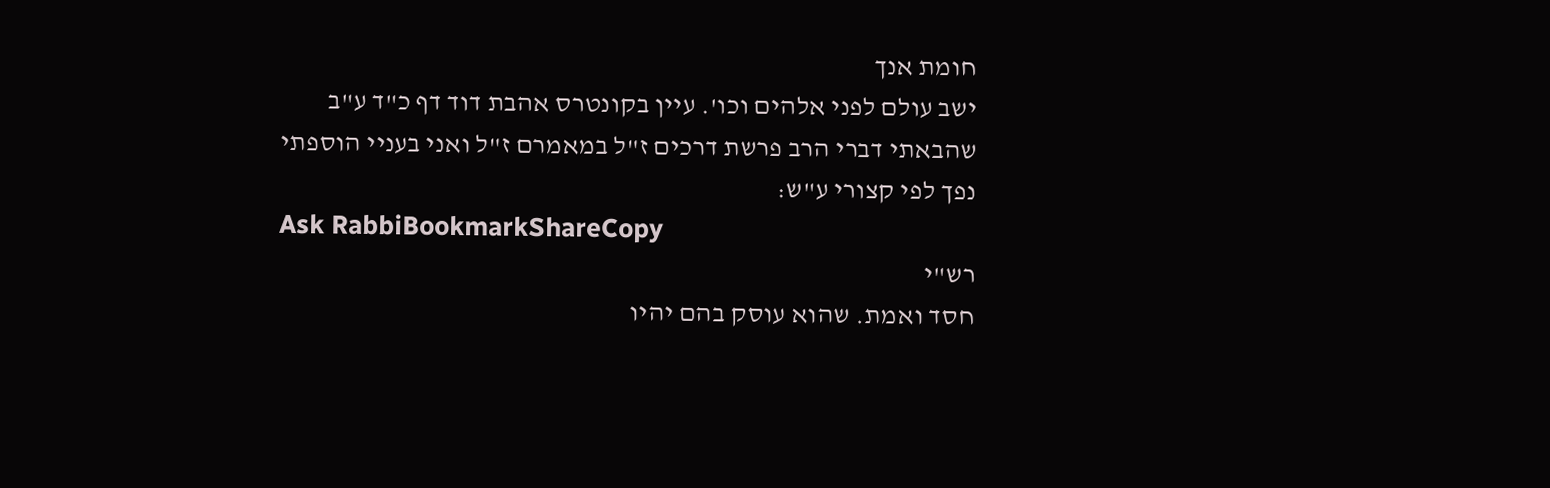חומת אנך
ישב עולם לפני אלהים וכו'. עיין בקונטרס אהבת דוד דף כ"ד ע"ב שהבאתי דברי הרב פרשת דרכים ז"ל במאמרם ז"ל ואני בעניי הוספתי נפך לפי קצורי ע"ש:
Ask RabbiBookmarkShareCopy
רש"י
חסד ואמת. שהוא עוסק בהם יהיו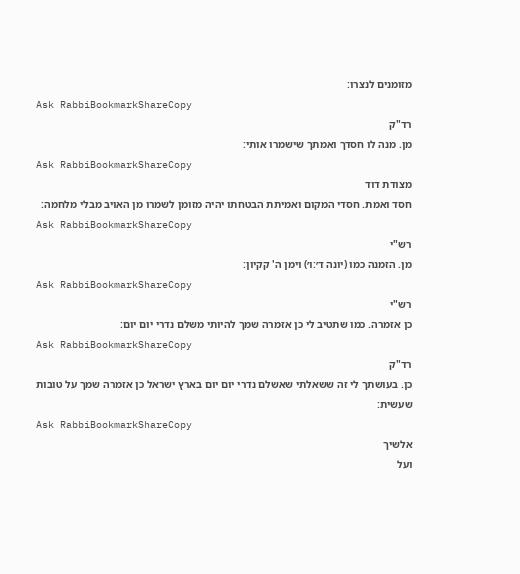מזומנים לנצרו:
Ask RabbiBookmarkShareCopy
רד"ק
מן. מנה לו חסדך ואמתך שישמרו אותי:
Ask RabbiBookmarkShareCopy
מצודת דוד
חסד ואמת. חסדי המקום ואמיתת הבטחתו יהיה מזומן לשמרו מן האויב מבלי מלחמה:
Ask RabbiBookmarkShareCopy
רש"י
מן. הזמנה כמו (יונה ד׳:ו׳) וימן ה' קקיון:
Ask RabbiBookmarkShareCopy
רש"י
כן אזמרה. כמו שתטיב לי כן אזמרה שמך להיותי משלם נדרי יום יום:
Ask RabbiBookmarkShareCopy
רד"ק
כן. בעושתך לי זה ששאלתי שאשלם נדרי יום יום בארץ ישראל כן אזמרה שמך על טובות שעשית:
Ask RabbiBookmarkShareCopy
אלשיך
ועל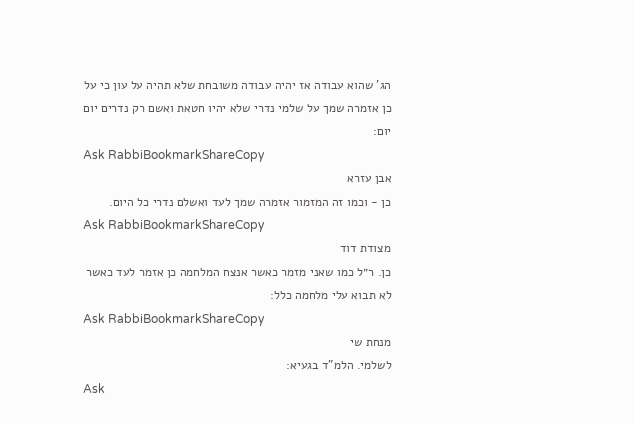הג' שהוא עבודה אז יהיה עבודה משובחת שלא תהיה על עון כי על כן אזמרה שמך על שלמי נדרי שלא יהיו חטאת ואשם רק נדרים יום יום:
Ask RabbiBookmarkShareCopy
אבן עזרא
כן - וכמו זה המזמור אזמרה שמך לעד ואשלם נדרי כל היום.
Ask RabbiBookmarkShareCopy
מצודת דוד
כן. ר״ל כמו שאני מזמר כאשר אנצח המלחמה כן אזמר לעד כאשר לא תבוא עלי מלחמה כלל:
Ask RabbiBookmarkShareCopy
מנחת שי
לשלמי. הלמ"ד בגעיא:
Ask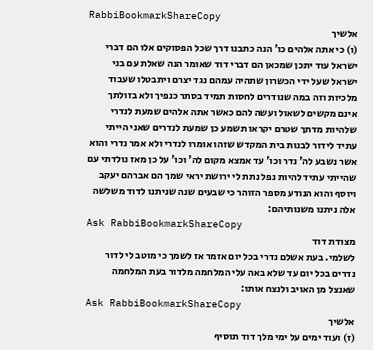RabbiBookmarkShareCopy
אלשיך
(ו) כי אתה אלהים כו' הנה כתבנו דרך שכל הפסוקים אלו הם דברי ישראל עוד יתכן שמכאן הם דברי דוד שאומר הנה שאלת עם בני ישראל שעל ידי הכשרון שתהיה עמהם נגד יצרם ויתבטלו שעבוד מלכיות וזה במה שנודרים לחסות תמיד בסתר כנפיך ולא בזולתך אינם מקשים לשאול ועשה להם כאשר אתה אלהים שמעת לנדרי שלהיות מדתך שטרם יקראו תשמע כן שמעת לנדרים שאני הייתי עתיד לידור לבנות בית המקדש שזהו אומרו לנדרי ולא אמר נדרי והוא אשר נשבע לה' נדר וכו' עד אמצא מקום לה' וכו' על כן מאז נולדתי עם שהייתי עתיד להיות נפל נתת לי ירושת יראי שמך הם אברהם יעקב ויוסף והוא הנודע מספר הזוהר כי שבעים שנה שניתנו לדוד משלשה אלה ניתנו משנותיהם:
Ask RabbiBookmarkShareCopy
מצודת דוד
לשלמי. בעת אשלם נדרי בכל יום אזמר אז לשמך כי מוטב לי לדור נדרים בכל יום עד שלא באה עלי המלחמה מלדור בעת המלחמה שאנצל מן האויב ולנצח אותו:
Ask RabbiBookmarkShareCopy
אלשיך
(ז) ועוד ימים על ימי מלך דוד תוסיף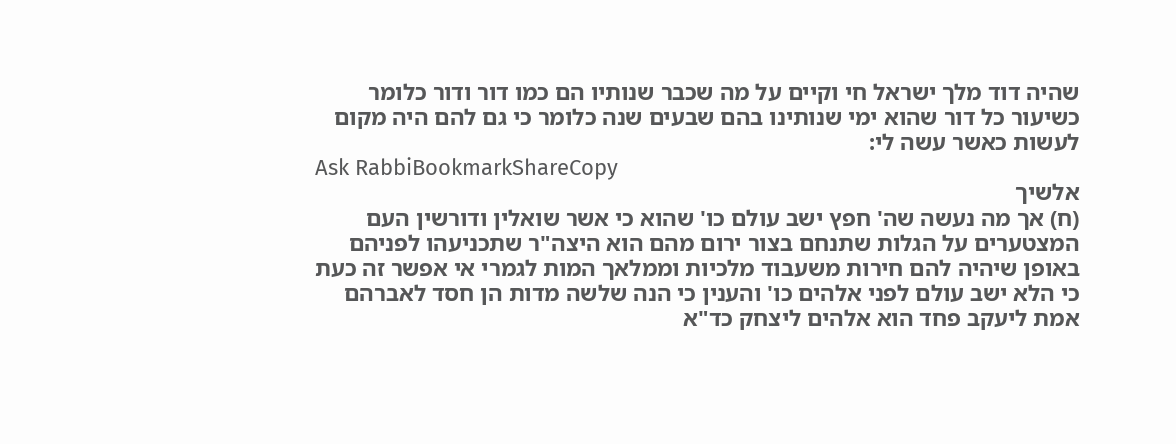שהיה דוד מלך ישראל חי וקיים על מה שכבר שנותיו הם כמו דור ודור כלומר כשיעור כל דור שהוא ימי שנותינו בהם שבעים שנה כלומר כי גם להם היה מקום לעשות כאשר עשה לי:
Ask RabbiBookmarkShareCopy
אלשיך
(ח) אך מה נעשה שה' חפץ ישב עולם כו' שהוא כי אשר שואלין ודורשין העם המצטערים על הגלות שתנחם בצור ירום מהם הוא היצה"ר שתכניעהו לפניהם באופן שיהיה להם חירות משעבוד מלכיות וממלאך המות לגמרי אי אפשר זה כעת כי הלא ישב עולם לפני אלהים כו' והענין כי הנה שלשה מדות הן חסד לאברהם אמת ליעקב פחד הוא אלהים ליצחק כד"א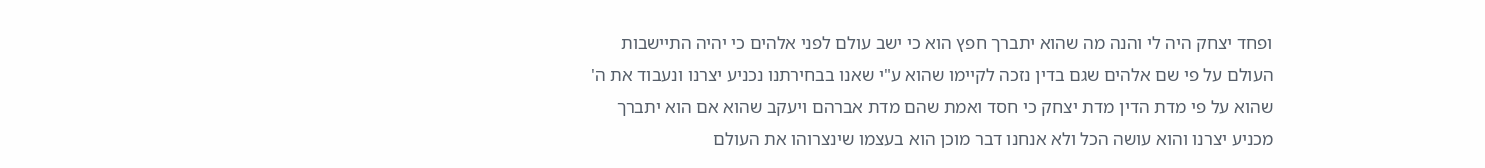ופחד יצחק היה לי והנה מה שהוא יתברך חפץ הוא כי ישב עולם לפני אלהים כי יהיה התיישבות העולם על פי שם אלהים שגם בדין נזכה לקיימו שהוא ע"י שאנו בבחירתנו נכניע יצרנו ונעבוד את ה' שהוא על פי מדת הדין מדת יצחק כי חסד ואמת שהם מדת אברהם ויעקב שהוא אם הוא יתברך מכניע יצרנו והוא עושה הכל ולא אנחנו דבר מוכן הוא בעצמו שינצרוהו את העולם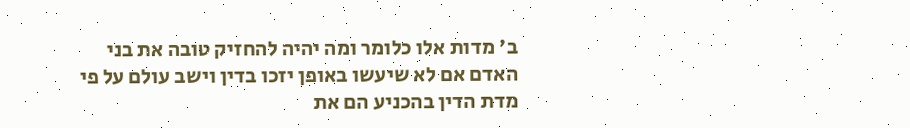ב' מדות אלו כלומר ומה יהיה להחזיק טובה את בני האדם אם לא שיעשו באופן יזכו בדין וישב עולם על פי מדת הדין בהכניע הם את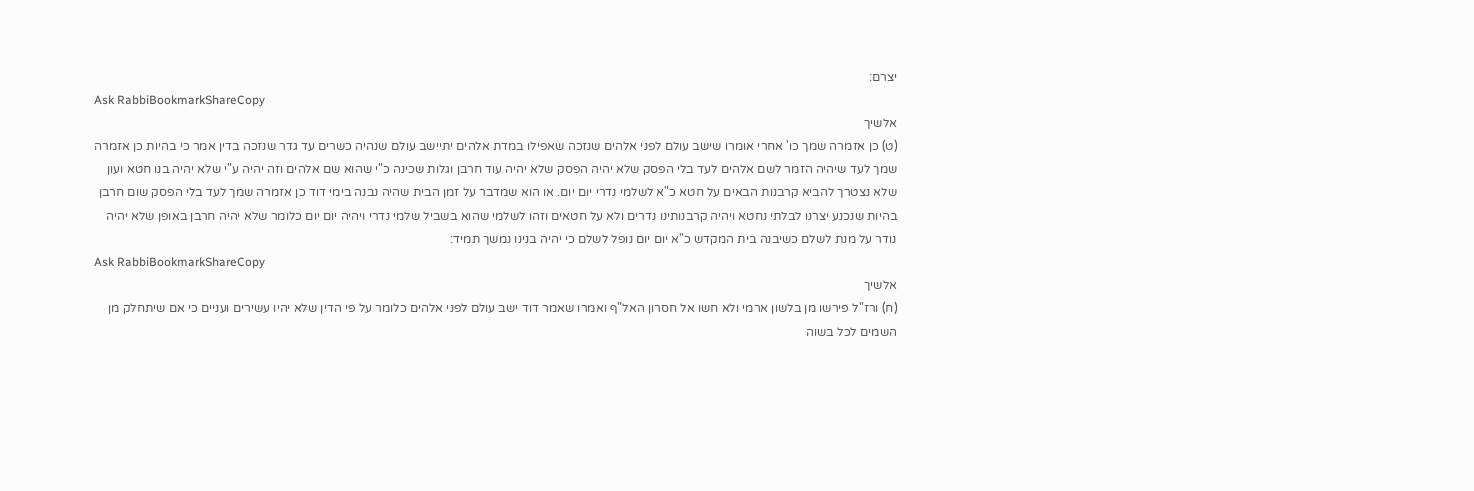יצרם:
Ask RabbiBookmarkShareCopy
אלשיך
(ט) כן אזמרה שמך כו' אחרי אומרו שישב עולם לפני אלהים שנזכה שאפילו במדת אלהים יתיישב עולם שנהיה כשרים עד גדר שנזכה בדין אמר כי בהיות כן אזמרה שמך לעד שיהיה הזמר לשם אלהים לעד בלי הפסק שלא יהיה הפסק שלא יהיה עוד חרבן וגלות שכינה כ"י שהוא שם אלהים וזה יהיה ע"י שלא יהיה בנו חטא ועון שלא נצטרך להביא קרבנות הבאים על חטא כ"א לשלמי נדרי יום יום. או הוא שמדבר על זמן הבית שהיה נבנה בימי דוד כן אזמרה שמך לעד בלי הפסק שום חרבן בהיות שנכנע יצרנו לבלתי נחטא ויהיה קרבנותינו נדרים ולא על חטאים וזהו לשלמי שהוא בשביל שלמי נדרי ויהיה יום יום כלומר שלא יהיה חרבן באופן שלא יהיה נודר על מנת לשלם כשיבנה בית המקדש כ"א יום יום נופל לשלם כי יהיה בנינו נמשך תמיד:
Ask RabbiBookmarkShareCopy
אלשיך
(ח) ורז"ל פירשו מן בלשון ארמי ולא חשו אל חסרון האל"ף ואמרו שאמר דוד ישב עולם לפני אלהים כלומר על פי הדין שלא יהיו עשירים ועניים כי אם שיתחלק מן השמים לכל בשוה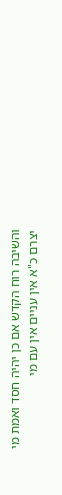והשיבה רוח הקדש אם כן יהיה חסד ואמת מי יצרם כ"א אין עניים אין עם מי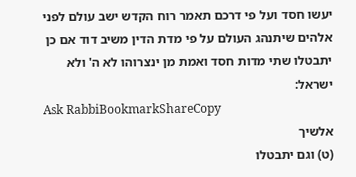יעשו חסד ועל פי דרכם תאמר רוח הקדש ישב עולם לפני אלהים שיתנהג העולם על פי מדת הדין משיב דוד אם כן יתבטלו שתי מדות חסד ואמת מן ינצרוהו לא ה' ולא ישראל:
Ask RabbiBookmarkShareCopy
אלשיך
(ט) וגם יתבטלו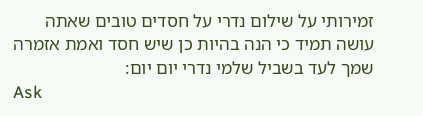זמירותי על שילום נדרי על חסדים טובים שאתה עושה תמיד כי הנה בהיות כן שיש חסד ואמת אזמרה שמך לעד בשביל שלמי נדרי יום יום:
Ask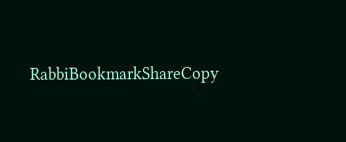RabbiBookmarkShareCopy